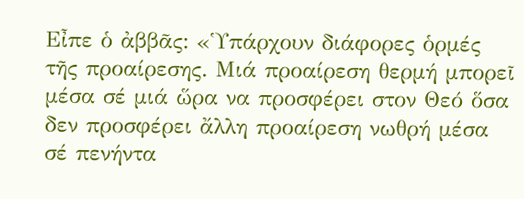Εἶπε ὁ ἀββᾶς: «Ὑπάρχουν διάφορες ὁρμές τῆς προαίρεσης. Μιά προαίρεση θερμή μπορεῖ μέσα σέ μιά ὥρα να προσφέρει στον Θεό ὅσα δεν προσφέρει ἄλλη προαίρεση νωθρή μέσα σέ πενήντα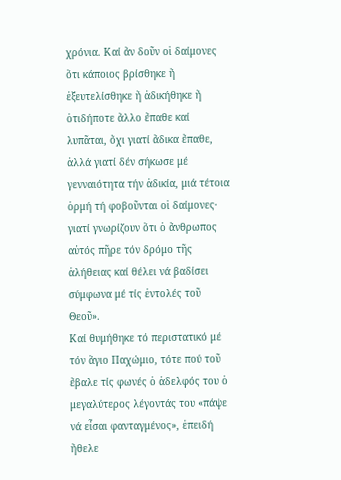χρόνια. Καί ἄν δοῦν οἱ δαίμονες ὅτι κάποιος βρίσθηκε ἤ ἐξευτελίσθηκε ἤ ἀδικήθηκε ἤ ὁτιδήποτε ἄλλο ἔπαθε καί λυπᾶται, ὄχι γιατί ἄδικα ἔπαθε, ἀλλά γιατί δέν σήκωσε μέ γενναιότητα τήν ἀδικία, μιά τέτοια ὁρμή τή φοβοῦνται οἱ δαίμονες· γιατί γνωρίζουν ὅτι ὁ ἄνθρωπος αὐτός πῆρε τόν δρόμο τῆς ἀλήθειας καί θέλει νά βαδίσει σύμφωνα μέ τίς ἐντολές τοῦ Θεοῦ».
Καί θυμήθηκε τό περιστατικό μέ τόν ἅγιο Παχώμιο, τότε πού τοῦ ἔβαλε τίς φωνές ὁ ἀδελφός του ὁ μεγαλύτερος λέγοντάς του «πάψε νά εἶσαι φανταγμένος», ἐπειδή ἤθελε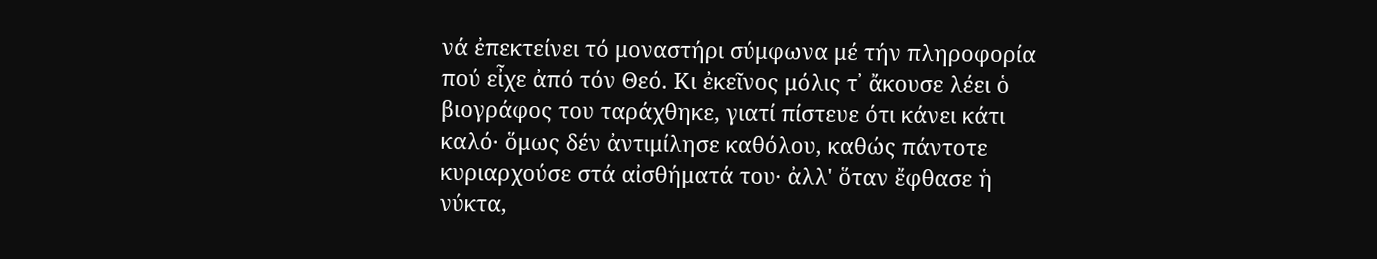νά ἐπεκτείνει τό μοναστήρι σύμφωνα μέ τήν πληροφορία πού εἶχε ἀπό τόν Θεό. Κι ἐκεῖνος μόλις τ᾽ ἄκουσε λέει ὁ βιογράφος του ταράχθηκε, γιατί πίστευε ότι κάνει κάτι καλό· ὅμως δέν ἀντιμίλησε καθόλου, καθώς πάντοτε κυριαρχούσε στά αἰσθήματά του· ἀλλ' ὅταν ἔφθασε ἡ νύκτα,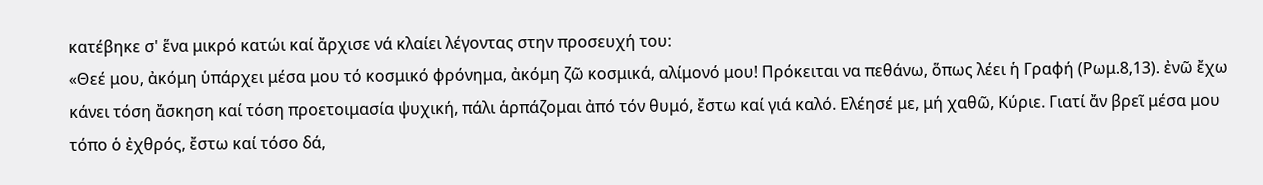κατέβηκε σ' ἕνα μικρό κατώι καί ἄρχισε νά κλαίει λέγοντας στην προσευχή του:
«Θεέ μου, ἀκόμη ὑπάρχει μέσα μου τό κοσμικό φρόνημα, ἀκόμη ζῶ κοσμικά, αλίμονό μου! Πρόκειται να πεθάνω, ὅπως λέει ἡ Γραφή (Ρωμ.8,13). ἐνῶ ἔχω κάνει τόση ἄσκηση καί τόση προετοιμασία ψυχική, πάλι ἁρπάζομαι ἀπό τόν θυμό, ἔστω καί γιά καλό. Ελέησέ με, μή χαθῶ, Κύριε. Γιατί ἄν βρεῖ μέσα μου τόπο ὁ ἐχθρός, ἔστω καί τόσο δά,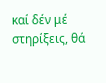καί δέν μέ στηρίξεις, θά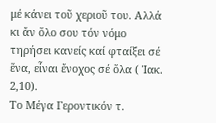μέ κάνει τοῦ χεριοῦ του. Αλλά κι ἄν ὅλο σου τόν νόμο τηρήσει κανείς καί φταίξει σέ ἕνα, εἶναι ἔνοχος σέ ὅλα ( Ἰακ. 2,10).
Το Μέγα Γεροντικόν τ.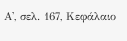Α', σελ. 167, Κεφάλαιο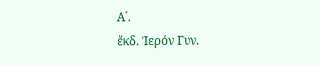Α´.
ἔκδ. Ίερόν Γυν.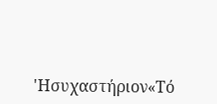'Ησυχαστήριον«Τό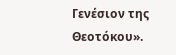Γενέσιον της Θεοτόκου».